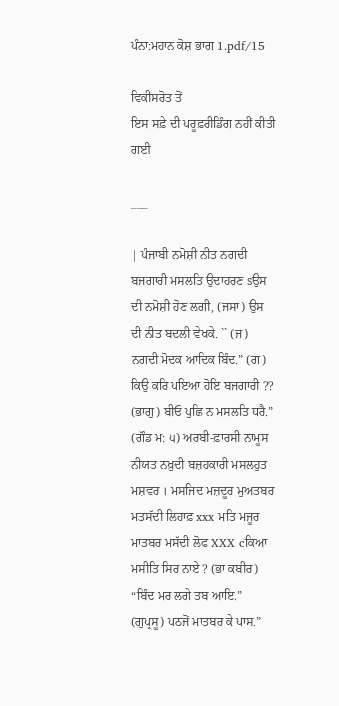ਪੰਨਾ:ਮਹਾਨ ਕੋਸ਼ ਭਾਗ 1.pdf/15

ਵਿਕੀਸਰੋਤ ਤੋਂ
ਇਸ ਸਫ਼ੇ ਦੀ ਪਰੂਫ਼ਰੀਡਿੰਗ ਨਹੀਂ ਕੀਤੀ ਗਈ

___

| ਪੰਜਾਬੀ ਨਮੋਸ਼ੀ ਨੀਤ ਨਗਦੀ ਬਜਗਾਰੀ ਮਸਲਤਿ ਉਦਾਹਰਣ sਉਸ ਦੀ ਨਮੋਸ਼ੀ ਹੋਣ ਲਗੀ, (ਜਸਾ) ਉਸ ਦੀ ਨੀਤ ਬਦਲੀ ਵੇਖਕੇ. `` (ਜ) ਨਗਦੀ ਮੋਦਕ ਆਦਿਕ ਬਿੰਦ.” (ਗ) ਕਿਉ ਕਰਿ ਪਇਆ ਹੋਇ ਬਜਗਾਰੀ ?? (ਭਾਗੁ) ਬੀਓ ਪੁਛਿ ਨ ਮਸਲਤਿ ਧਰੈ.” (ਗੌਡ ਮ: ੫) ਅਰਬੀ-ਫ਼ਾਰਸੀ ਨਾਮੂਸ ਨੀਯਤ ਨਖ਼ੁਦੀ ਬਜ਼ਹਕਾਰੀ ਮਸਲਹੁਤ ਮਸ਼ਵਰ । ਮਸਜਿਦ ਮਜ਼ਦੂਰ ਮੁਅਤਬਰ ਮਤਸੱਦੀ ਲਿਹਾਫ਼ xxx ਮਤਿ ਮਜੂਰ ਮਾਤਬਰ ਮਸੱਦੀ ਲੋਫ XXX cਕਿਆ ਮਸੀਤਿ ਸਿਰ ਨਾਏ ? (ਭਾ ਕਬੀਰ) “ਬਿੰਦ ਮਰ ਲਗੇ ਤਬ ਆਇ.” (ਗੁਪ੍ਰਸੂ) ਪਠਜੋਂ ਮਾਤਬਰ ਕੇ ਪਾਸ.”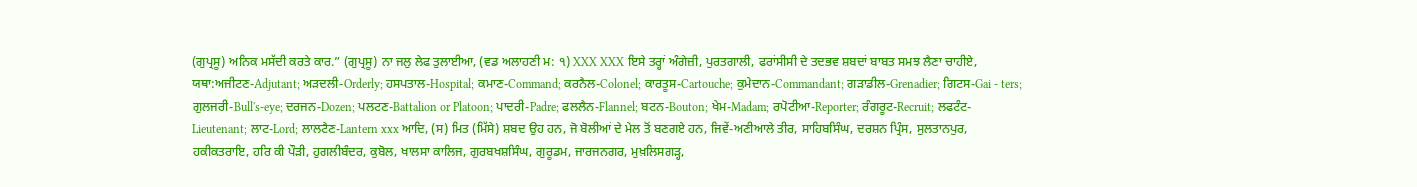(ਗੁਪ੍ਰਸੂ) ਅਨਿਕ ਮਸੱਦੀ ਕਰਤੇ ਕਾਰ.” (ਗੁਪ੍ਰਸੂ) ਨਾ ਜਲੁ ਲੇਫ ਤੁਲਾਈਆ, (ਵਡ ਅਲਾਹਣੀ ਮ: ੧) XXX XXX ਇਸੇ ਤਰ੍ਹਾਂ ਅੰਗੇਜ਼ੀ, ਪੁਰਤਗਾਲੀ, ਫਰਾਂਸੀਸੀ ਦੇ ਤਦਭਵ ਸ਼ਬਦਾਂ ਬਾਬਤ ਸਮਝ ਲੈਣਾ ਚਾਹੀਏ, ਯਥਾ:ਅਜੀਟਣ-Adjutant; ਅੜਦਲੀ-Orderly; ਹਸਪਤਾਲ-Hospital; ਕਮਾਣ-Command; ਕਰਨੈਲ-Colonel; ਕਾਰਤੂਸ-Cartouche; ਕੁਮੇਦਾਨ-Commandant; ਗੜਾਡੀਲ-Grenadier; ਗਿਟਸ-Gai - ters; ਗੁਲਜਰੀ-Bull's-eye; ਦਰਜਨ-Dozen; ਪਲਟਣ-Battalion or Platoon; ਪਾਦਰੀ-Padre; ਫਲਲੈਨ-Flannel; ਬਟਨ-Bouton; ਖੇਮ-Madam; ਰਪੋਟੀਆ-Reporter; ਰੰਗਰੂਟ-Recruit; ਲਫਟੰਟ-Lieutenant; ਲਾਟ-Lord; ਲਾਲਟੈਣ-Lantern xxx ਆਦਿ, (ਸ) ਮਿਤ (ਮਿੱਸੇ) ਸ਼ਬਦ ਉਹ ਹਨ, ਜੋ ਬੋਲੀਆਂ ਦੇ ਮੇਲ ਤੋਂ ਬਣਗਏ ਹਨ, ਜਿਵੇਂ-ਅਣੀਆਲੇ ਤੀਰ, ਸਾਹਿਬਸਿੰਘ, ਦਰਸ਼ਨ ਪ੍ਰਿੰਸ, ਸੁਲਤਾਨਪੁਰ, ਹਕੀਕਤਰਾਇ, ਹਰਿ ਕੀ ਪੌੜੀ, ਹੁਗਲੀਬੰਦਰ, ਕੁਬੋਲ, ਖਾਲਸਾ ਕਾਲਿਜ, ਗੁਰਬਖਸ਼ਸਿੰਘ, ਗੁਰੂਡਮ, ਜਾਰਜਨਗਰ, ਮੁਖ਼ਲਿਸਗੜ੍ਹ,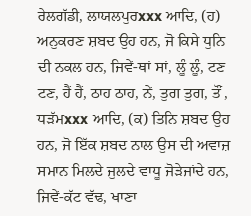ਰੇਲਗੱਡੀ, ਲਾਯਲਪੁਰxxx ਆਦਿ, (ਹ) ਅਨੁਕਰਣ ਸ਼ਬਦ ਉਹ ਹਨ, ਜੋ ਕਿਸੇ ਧੁਨਿ ਦੀ ਨਕਲ ਹਨ, ਜਿਵੇਂ-ਥਾਂ ਸਾਂ, ਲੂੰ ਲੂੰ, ਟਣ ਟਣ, ਹੈਂ ਹੈਂ, ਠਾਹ ਠਾਹ, ਨੇਂ, ਤੁਗ ਤੁਗ, ਤੌਂ , ਧੜੱਮxxx ਆਦਿ, (ਕ) ਤਿਨਿ ਸ਼ਬਦ ਉਹ ਹਨ, ਜੋ ਇੱਕ ਸ਼ਬਦ ਨਾਲ ਉਸ ਦੀ ਅਵਾਜ਼ ਸਮਾਨ ਮਿਲਦੇ ਜੁਲਦੇ ਵਾਧੂ ਜੋੜੇਜਾਂਦੇ ਹਨ, ਜਿਵੇਂ-ਕੱਟ ਵੱਢ, ਖਾਣਾ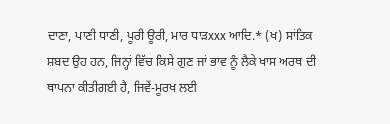ਦਾਣਾ, ਪਾਣੀ ਧਾਣੀ, ਪੂਰੀ ਊਰੀ, ਮਾਰ ਧਾੜxxx ਆਦਿ.* (ਖ) ਸਾਂਤਿਕ ਸ਼ਬਦ ਉਹ ਹਨ, ਜਿਨ੍ਹਾਂ ਵਿੱਚ ਕਿਸੇ ਗੁਣ ਜਾਂ ਭਾਵ ਨੂੰ ਲੈਕੇ ਖਾਸ ਅਰਥ ਦੀ ਥਾਪਨਾ ਕੀਤੀਗਈ ਹੈ, ਜਿਵੇਂ-ਮੂਰਖ ਲਈ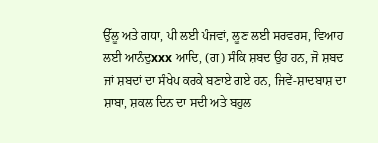ਉੱਲੂ ਅਤੇ ਗਧਾ, ਪੀ ਲਈ ਪੰਜਵਾਂ, ਲੂਣ ਲਈ ਸਰਵਰਸ, ਵਿਆਹ ਲਈ ਆਨੰਦੁxxx ਆਦਿ, (ਗ) ਸੰਕਿ ਸ਼ਬਦ ਉਹ ਹਨ, ਜੋ ਸ਼ਬਦ ਜਾਂ ਸ਼ਬਦਾਂ ਦਾ ਸੰਖੇਪ ਕਰਕੇ ਬਣਾਏ ਗਏ ਹਨ, ਜਿਵੇਂ-ਸ਼ਾਦਬਾਸ਼ ਦਾ ਸ਼ਾਬਾ, ਸ਼ਕਲ ਦਿਨ ਦਾ ਸਦੀ ਅਤੇ ਬਹੁਲ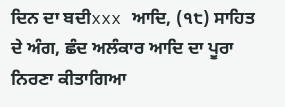ਦਿਨ ਦਾ ਬਦੀxxx ਆਦਿ, (੧੮) ਸਾਹਿਤ ਦੇ ਅੰਗ, ਛੰਦ ਅਲੰਕਾਰ ਆਦਿ ਦਾ ਪੂਰਾ ਨਿਰਣਾ ਕੀਤਾਗਿਆ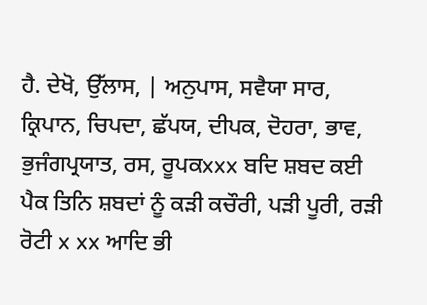ਹੈ. ਦੇਖੋ, ਉੱਲਾਸ, | ਅਨੁਪਾਸ, ਸਵੈਯਾ ਸਾਰ, ਕ੍ਰਿਪਾਨ, ਚਿਪਦਾ, ਛੱਪਯ, ਦੀਪਕ, ਦੋਹਰਾ, ਭਾਵ, ਭੁਜੰਗਪ੍ਰਯਾਤ, ਰਸ, ਰੂਪਕxxx ਬਦਿ ਸ਼ਬਦ ਕਈ ਪੈਕ ਤਿਨਿ ਸ਼ਬਦਾਂ ਨੂੰ ਕੜੀ ਕਚੌਰੀ, ਪੜੀ ਪੂਰੀ, ਰੜੀ ਰੋਟੀ x xx ਆਦਿ ਭੀ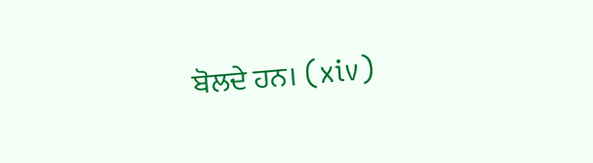ਬੋਲਦੇ ਹਨ। (xiv)